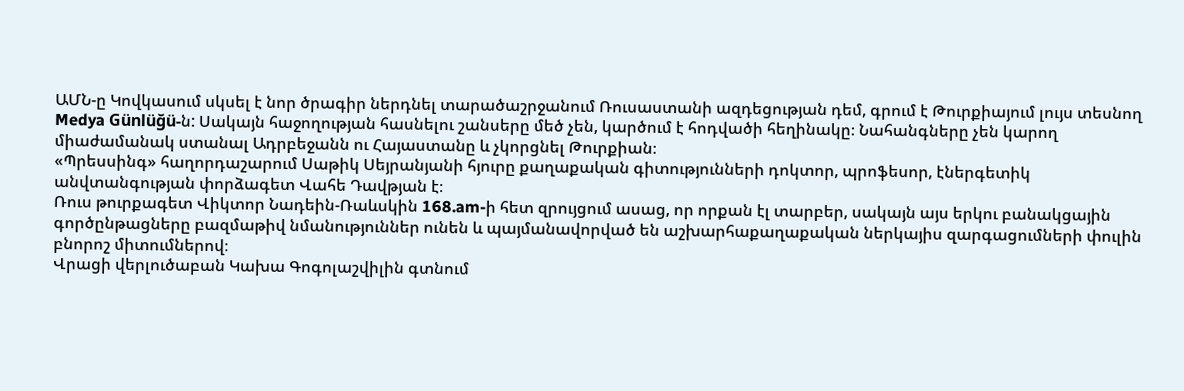ԱՄՆ-ը Կովկասում սկսել է նոր ծրագիր ներդնել տարածաշրջանում Ռուսաստանի ազդեցության դեմ, գրում է Թուրքիայում լույս տեսնող Medya Günlüğü-ն: Սակայն հաջողության հասնելու շանսերը մեծ չեն, կարծում է հոդվածի հեղինակը։ Նահանգները չեն կարող միաժամանակ ստանալ Ադրբեջանն ու Հայաստանը և չկորցնել Թուրքիան։
«Պրեսսինգ» հաղորդաշարում Սաթիկ Սեյրանյանի հյուրը քաղաքական գիտությունների դոկտոր, պրոֆեսոր, էներգետիկ անվտանգության փորձագետ Վահե Դավթյան է։
Ռուս թուրքագետ Վիկտոր Նադեին-Ռաևսկին 168.am-ի հետ զրույցում ասաց, որ որքան էլ տարբեր, սակայն այս երկու բանակցային գործընթացները բազմաթիվ նմանություններ ունեն և պայմանավորված են աշխարհաքաղաքական ներկայիս զարգացումների փուլին բնորոշ միտումներով։
Վրացի վերլուծաբան Կախա Գոգոլաշվիլին գտնում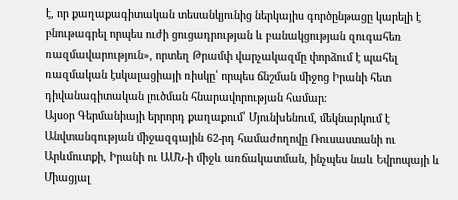է, որ քաղաքագիտական տեսանկյունից ներկայիս գործընթացը կարելի է բնութագրել որպես ուժի ցուցադրության և բանակցության զուգահեռ ռազմավարություն», որտեղ Թրամփ վարչակազմը փորձում է պահել ռազմական էսկալացիայի ռիսկը՝ որպես ճնշման միջոց Իրանի հետ դիվանագիտական լուծման հնարավորության համար։
Այսօր Գերմանիայի երրորդ քաղաքում՝ Մյունխենում, մեկնարկում է Անվտանգության միջազգային 62-րդ համաժողովը Ռուսաստանի ու Արևմուտքի, Իրանի ու ԱՄՆ-ի միջև առճակատման, ինչպես նաև Եվրոպայի և Միացյալ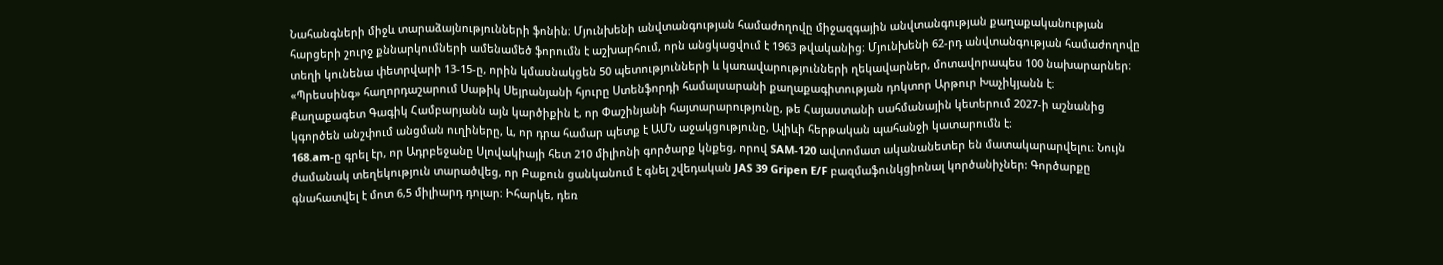Նահանգների միջև տարաձայնությունների ֆոնին։ Մյունխենի անվտանգության համաժողովը միջազգային անվտանգության քաղաքականության հարցերի շուրջ քննարկումների ամենամեծ ֆորումն է աշխարհում, որն անցկացվում է 1963 թվականից։ Մյունխենի 62-րդ անվտանգության համաժողովը տեղի կունենա փետրվարի 13-15-ը, որին կմասնակցեն 50 պետությունների և կառավարությունների ղեկավարներ, մոտավորապես 100 նախարարներ։
«Պրեսսինգ» հաղորդաշարում Սաթիկ Սեյրանյանի հյուրը Ստենֆորդի համալսարանի քաղաքագիտության դոկտոր Արթուր Խաչիկյանն է։
Քաղաքագետ Գագիկ Համբարյանն այն կարծիքին է, որ Փաշինյանի հայտարարությունը, թե Հայաստանի սահմանային կետերում 2027-ի աշնանից կգործեն անշփում անցման ուղիները, և, որ դրա համար պետք է ԱՄՆ աջակցությունը, Ալիևի հերթական պահանջի կատարումն է։
168.am-ը գրել էր, որ Ադրբեջանը Սլովակիայի հետ 210 միլիոնի գործարք կնքեց, որով SAM-120 ավտոմատ ականանետեր են մատակարարվելու։ Նույն ժամանակ տեղեկություն տարածվեց, որ Բաքուն ցանկանում է գնել շվեդական JAS 39 Gripen E/F բազմաֆունկցիոնալ կործանիչներ: Գործարքը գնահատվել է մոտ 6,5 միլիարդ դոլար։ Իհարկե, դեռ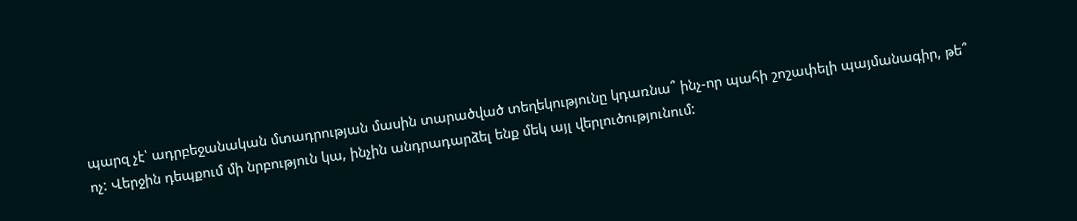պարզ չէ՝ ադրբեջանական մտադրության մասին տարածված տեղեկությունը կդառնա՞ ինչ-որ պահի շոշափելի պայմանագիր, թե՞ ոչ: Վերջին դեպքում մի նրբություն կա, ինչին անդրադարձել ենք մեկ այլ վերլուծությունում: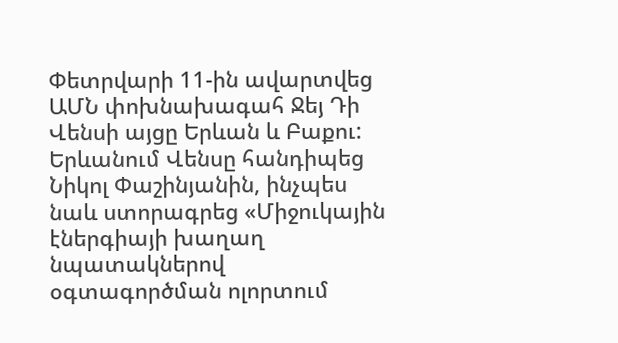Փետրվարի 11-ին ավարտվեց ԱՄՆ փոխնախագահ Ջեյ Դի Վենսի այցը Երևան և Բաքու: Երևանում Վենսը հանդիպեց Նիկոլ Փաշինյանին, ինչպես նաև ստորագրեց «Միջուկային էներգիայի խաղաղ նպատակներով օգտագործման ոլորտում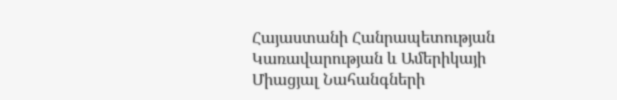Հայաստանի Հանրապետության Կառավարության և Ամերիկայի Միացյալ Նահանգների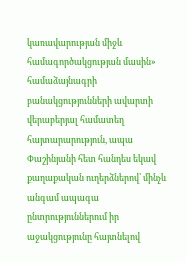կառավարության միջև համագործակցության մասին» համաձայնագրի բանակցությունների ավարտի վերաբերյալ համատեղ հայտարարություն, ապա Փաշինյանի հետ հանդես եկավ քաղաքական ուղերձներով՝ մինչև անգամ ապագա ընտրություններում իր աջակցությունը հայտնելով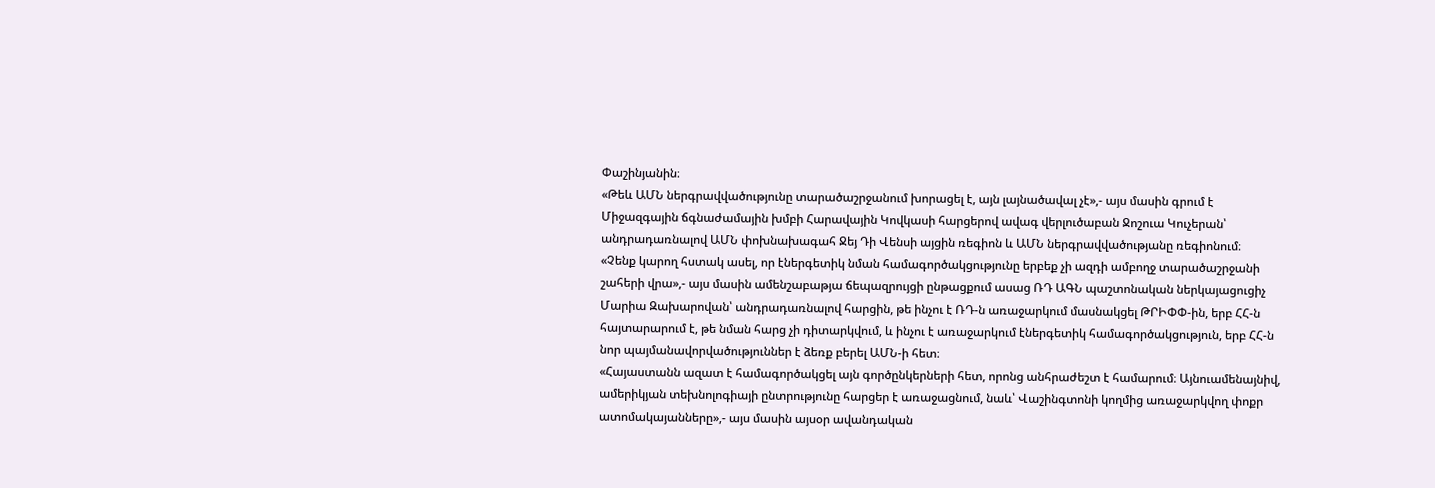Փաշինյանին։
«Թեև ԱՄՆ ներգրավվածությունը տարածաշրջանում խորացել է, այն լայնածավալ չէ»,- այս մասին գրում է Միջազգային ճգնաժամային խմբի Հարավային Կովկասի հարցերով ավագ վերլուծաբան Ջոշուա Կուչերան՝ անդրադառնալով ԱՄՆ փոխնախագահ Ջեյ Դի Վենսի այցին ռեգիոն և ԱՄՆ ներգրավվածությանը ռեգիոնում։
«Չենք կարող հստակ ասել, որ էներգետիկ նման համագործակցությունը երբեք չի ազդի ամբողջ տարածաշրջանի շահերի վրա»,- այս մասին ամենշաբաթյա ճեպազրույցի ընթացքում ասաց ՌԴ ԱԳՆ պաշտոնական ներկայացուցիչ Մարիա Զախարովան՝ անդրադառնալով հարցին, թե ինչու է ՌԴ-ն առաջարկում մասնակցել ԹՐԻՓՓ-ին, երբ ՀՀ-ն հայտարարում է, թե նման հարց չի դիտարկվում, և ինչու է առաջարկում էներգետիկ համագործակցություն, երբ ՀՀ-ն նոր պայմանավորվածություններ է ձեռք բերել ԱՄՆ-ի հետ։
«Հայաստանն ազատ է համագործակցել այն գործընկերների հետ, որոնց անհրաժեշտ է համարում։ Այնուամենայնիվ, ամերիկյան տեխնոլոգիայի ընտրությունը հարցեր է առաջացնում, նաև՝ Վաշինգտոնի կողմից առաջարկվող փոքր ատոմակայանները»,- այս մասին այսօր ավանդական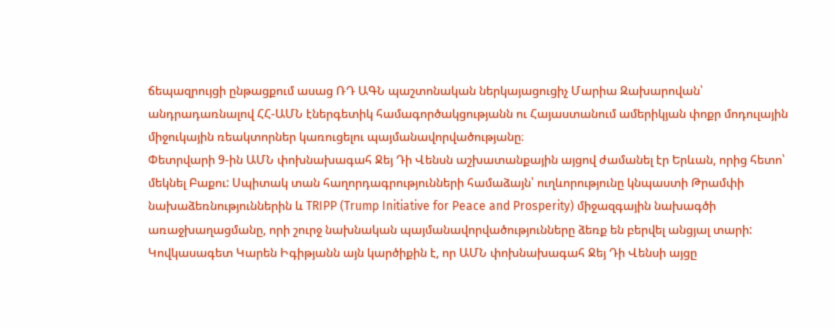ճեպազրույցի ընթացքում ասաց ՌԴ ԱԳՆ պաշտոնական ներկայացուցիչ Մարիա Զախարովան՝ անդրադառնալով ՀՀ-ԱՄՆ էներգետիկ համագործակցությանն ու Հայաստանում ամերիկյան փոքր մոդուլային միջուկային ռեակտորներ կառուցելու պայմանավորվածությանը։
Փետրվարի 9-ին ԱՄՆ փոխնախագահ Ջեյ Դի Վենսն աշխատանքային այցով ժամանել էր Երևան, որից հետո՝ մեկնել Բաքու: Սպիտակ տան հաղորդագրությունների համաձայն՝ ուղևորությունը կնպաստի Թրամփի նախաձեռնություններին և TRIPP (Trump Initiative for Peace and Prosperity) միջազգային նախագծի առաջխաղացմանը, որի շուրջ նախնական պայմանավորվածությունները ձեռք են բերվել անցյալ տարի:
Կովկասագետ Կարեն Իգիթյանն այն կարծիքին է, որ ԱՄՆ փոխնախագահ Ջեյ Դի Վենսի այցը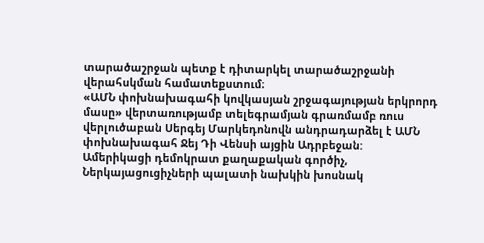տարածաշրջան պետք է դիտարկել տարածաշրջանի վերահսկման համատեքստում։
«ԱՄՆ փոխնախագահի կովկասյան շրջագայության երկրորդ մասը» վերտառությամբ տելեգրամյան գրառմամբ ռուս վերլուծաբան Սերգեյ Մարկեդոնովն անդրադարձել է ԱՄՆ փոխնախագահ Ջեյ Դի Վենսի այցին Ադրբեջան:
Ամերիկացի դեմոկրատ քաղաքական գործիչ, Ներկայացուցիչների պալատի նախկին խոսնակ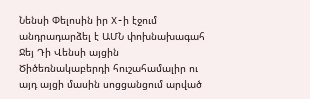Նենսի Փելոսին իր X-ի էջում անդրադարձել է ԱՄՆ փոխնախագահ Ջեյ Դի Վենսի այցին Ծիծեռնակաբերդի հուշահամալիր ու այդ այցի մասին սոցցանցում արված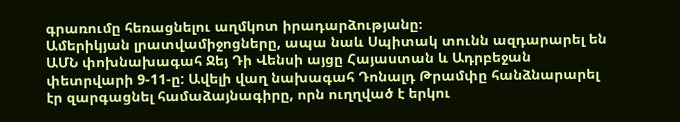գրառումը հեռացնելու աղմկոտ իրադարձությանը։
Ամերիկյան լրատվամիջոցները, ապա նաև Սպիտակ տունն ազդարարել են ԱՄՆ փոխնախագահ Ջեյ Դի Վենսի այցը Հայաստան և Ադրբեջան փետրվարի 9-11-ը: Ավելի վաղ նախագահ Դոնալդ Թրամփը հանձնարարել էր զարգացնել համաձայնագիրը, որն ուղղված է երկու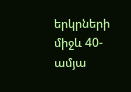երկրների միջև 40-ամյա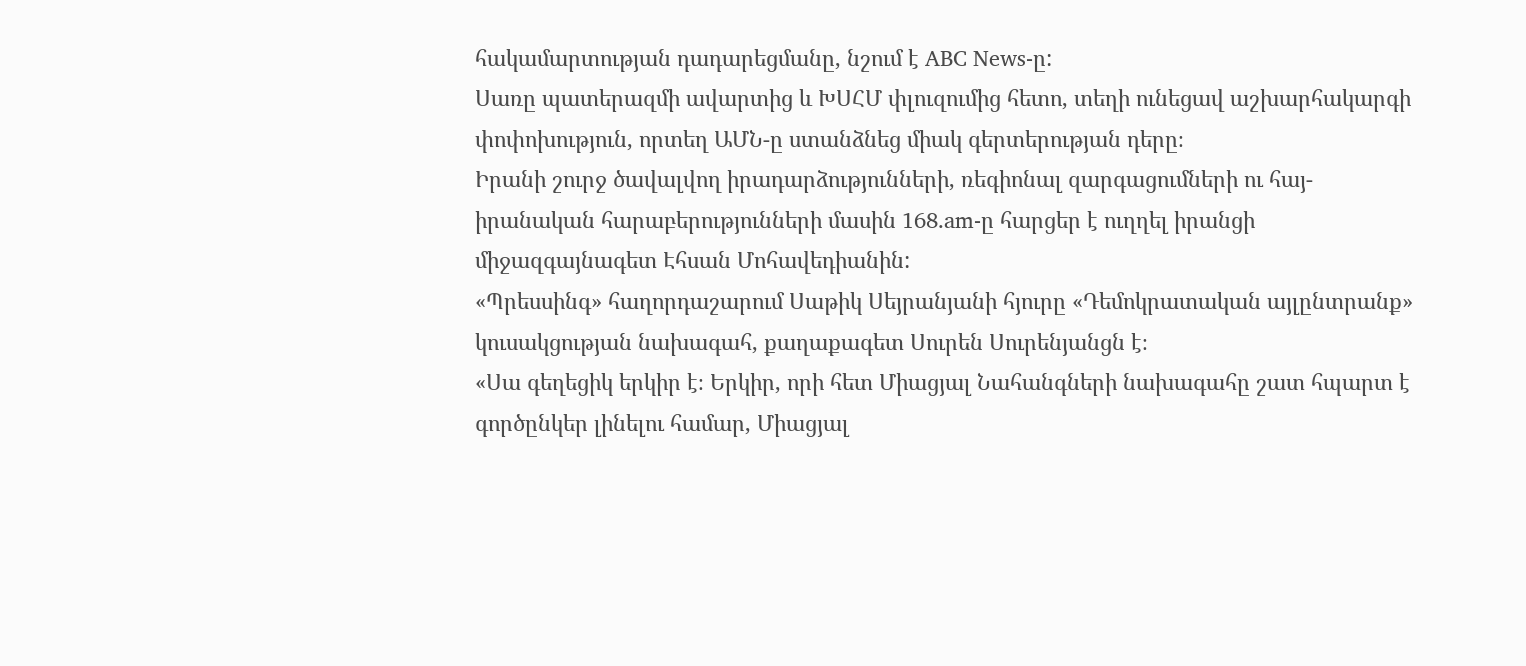հակամարտության դադարեցմանը, նշում է ABC News-ը:
Սառը պատերազմի ավարտից և ԽՍՀՄ փլուզումից հետո, տեղի ունեցավ աշխարհակարգի փոփոխություն, որտեղ ԱՄՆ-ը ստանձնեց միակ գերտերության դերը։
Իրանի շուրջ ծավալվող իրադարձությունների, ռեգիոնալ զարգացումների ու հայ-իրանական հարաբերությունների մասին 168.am-ը հարցեր է ուղղել իրանցի միջազգայնագետ Էհսան Մոհավեդիանին:
«Պրեսսինգ» հաղորդաշարում Սաթիկ Սեյրանյանի հյուրը «Դեմոկրատական այլընտրանք» կուսակցության նախագահ, քաղաքագետ Սուրեն Սուրենյանցն է։
«Սա գեղեցիկ երկիր է։ Երկիր, որի հետ Միացյալ Նահանգների նախագահը շատ հպարտ է գործընկեր լինելու համար, Միացյալ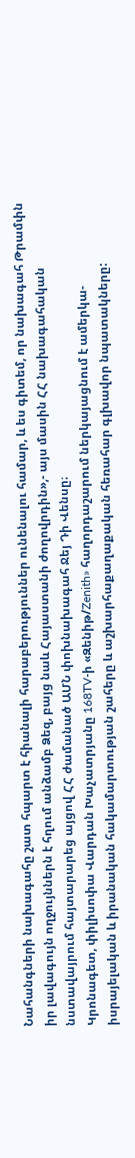Նահանգների նախագահը շատ հպարտ է հիանալի հարաբերություններ ունենալու համար, և ես գիտեմ, որ նախագահ Թրամփն իր լավագույն ողջույններն է հղում անձամբ Ձեզ, բայց նաև Հայաստանի ժողովրդին»,- այս մասին ՀՀ նախագահական նստավայրում հայտարարեց այցով ՀՀ ժամանած ԱՄՆ փոխնախագահ Ջեյ Դի Վենսը։
Կրոնագետ, փիլիսոփա Վարդան Խաչատրյանը 168TV-ի «Զենիթ/Zenith» հաղորդաշարում ներկայացնում է ամերկա-իսրայելական և իրանական հակամարտության շահերը և աշխարհաքաղաքական հեռահար գլխավոր նպատակները: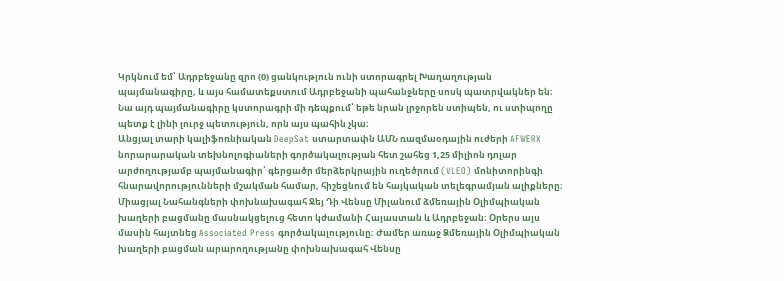Կրկնում եմ՝ Ադրբեջանը զրո (0) ցանկություն ունի ստորագրել Խաղաղության պայմանագիրը, և այս համատեքստում Ադրբեջանի պահանջները սոսկ պատրվակներ են։ Նա այդ պայմանագիրը կստորագրի մի դեպքում՝ եթե նրան լրջորեն ստիպեն, ու ստիպողը պետք է լինի լուրջ պետություն, որն այս պահին չկա։
Անցյալ տարի կալիֆոռնիական DeepSat ստարտափն ԱՄՆ ռազմաօդային ուժերի AFWERX նորարարական տեխնոլոգիաների գործակալության հետ շահեց 1,25 միլիոն դոլար արժողությամբ պայմանագիր՝ գերցածր մերձերկրային ուղեծրում (VLEO) մոնիտորինգի հնարավորությունների մշակման համար, հիշեցնում են հայկական տելեգրամյան ալիքները։
Միացյալ Նահանգների փոխնախագահ Ջեյ Դի Վենսը Միլանում ձմեռային Օլիմպիական խաղերի բացմանը մասնակցելուց հետո կժամանի Հայաստան և Ադրբեջան։ Օրերս այս մասին հայտնեց Associated Press գործակալությունը։ Ժամեր առաջ Ձմեռային Օլիմպիական խաղերի բացման արարողությանը փոխնախագահ Վենսը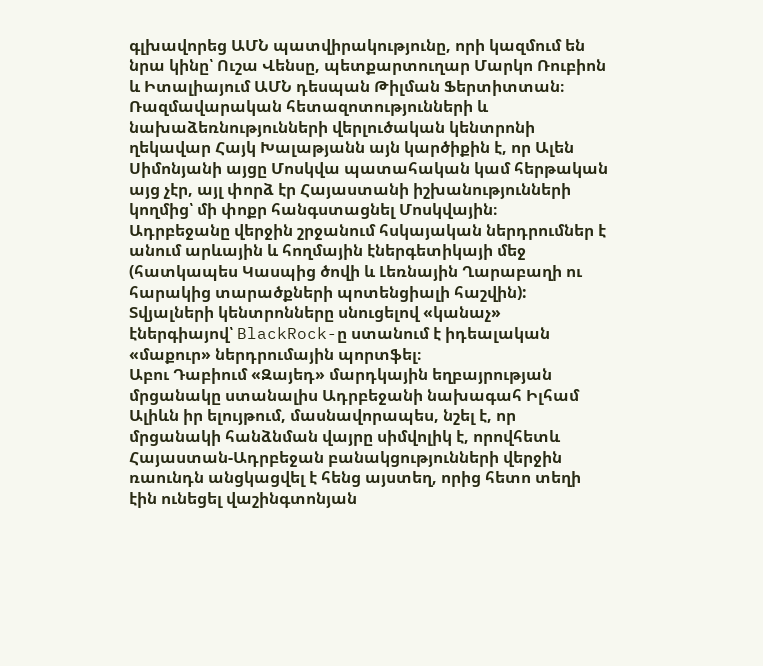գլխավորեց ԱՄՆ պատվիրակությունը, որի կազմում են նրա կինը՝ Ուշա Վենսը, պետքարտուղար Մարկո Ռուբիոն և Իտալիայում ԱՄՆ դեսպան Թիլման Ֆերտիտտան։
Ռազմավարական հետազոտությունների և նախաձեռնությունների վերլուծական կենտրոնի ղեկավար Հայկ Խալաթյանն այն կարծիքին է, որ Ալեն Սիմոնյանի այցը Մոսկվա պատահական կամ հերթական այց չէր, այլ փորձ էր Հայաստանի իշխանությունների կողմից՝ մի փոքր հանգստացնել Մոսկվային։
Ադրբեջանը վերջին շրջանում հսկայական ներդրումներ է անում արևային և հողմային էներգետիկայի մեջ (հատկապես Կասպից ծովի և Լեռնային Ղարաբաղի ու հարակից տարածքների պոտենցիալի հաշվին): Տվյալների կենտրոնները սնուցելով «կանաչ» էներգիայով՝ BlackRock-ը ստանում է իդեալական «մաքուր» ներդրումային պորտֆել։
Աբու Դաբիում «Զայեդ» մարդկային եղբայրության մրցանակը ստանալիս Ադրբեջանի նախագահ Իլհամ Ալիևն իր ելույթում, մասնավորապես, նշել է, որ մրցանակի հանձնման վայրը սիմվոլիկ է, որովհետև Հայաստան-Ադրբեջան բանակցությունների վերջին ռաունդն անցկացվել է հենց այստեղ, որից հետո տեղի էին ունեցել վաշինգտոնյան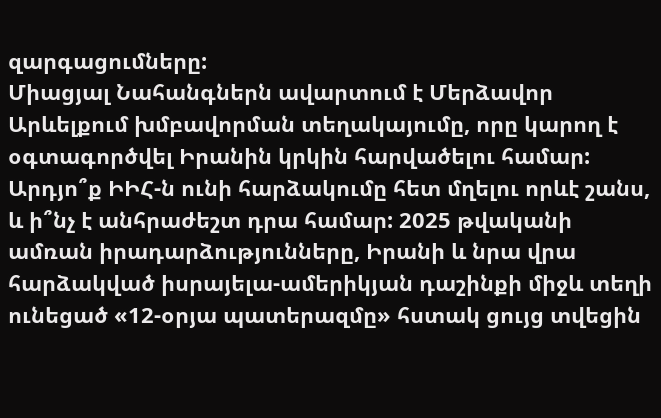զարգացումները:
Միացյալ Նահանգներն ավարտում է Մերձավոր Արևելքում խմբավորման տեղակայումը, որը կարող է օգտագործվել Իրանին կրկին հարվածելու համար: Արդյո՞ք ԻԻՀ-ն ունի հարձակումը հետ մղելու որևէ շանս, և ի՞նչ է անհրաժեշտ դրա համար: 2025 թվականի ամռան իրադարձությունները, Իրանի և նրա վրա հարձակված իսրայելա-ամերիկյան դաշինքի միջև տեղի ունեցած «12-օրյա պատերազմը» հստակ ցույց տվեցին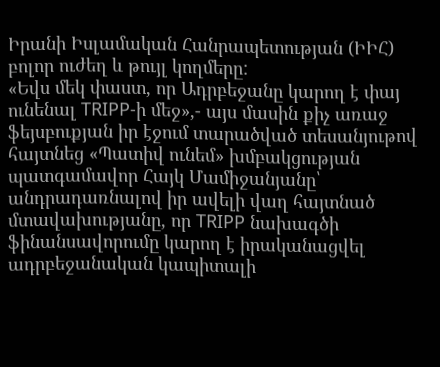Իրանի Իսլամական Հանրապետության (ԻԻՀ) բոլոր ուժեղ և թույլ կողմերը:
«Եվս մեկ փաստ, որ Ադրբեջանը կարող է փայ ունենալ TRIPP-ի մեջ»,- այս մասին քիչ առաջ ֆեյսբուքյան իր էջում տարածված տեսանյութով հայտնեց «Պատիվ ունեմ» խմբակցության պատգամավոր Հայկ Մամիջանյանը՝ անդրադառնալով իր ավելի վաղ հայտնած մտավախությանը, որ TRIPP նախագծի ֆինանսավորումը կարող է իրականացվել ադրբեջանական կապիտալի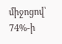միջոցով՝ 74%-ի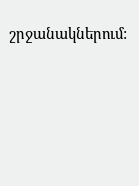շրջանակներում: